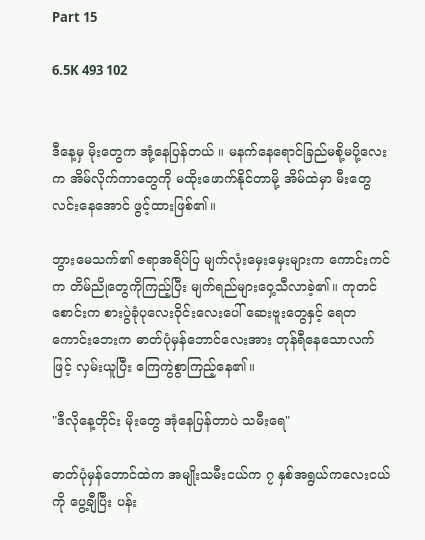Part 15

6.5K 493 102


ဒီနေ့မှ မိုးတွေက အုံ့နေပြန်တယ် ။ မနက်နေရောင်ခြည်မစို့မပို့လေးက အိမ်လိုက်ကာတွေကို မထိုးဖောက်နိုင်တာမို့ အိမ်ထဲမှာ မီးတွေ လင်းနေအောင် ဖွင့်ထားဖြစ်၏။

ဘွားမေသက်၏ ဇရာအရိပ်ပြ မျက်လုံးမှေးမှေးများက ကောင်းကင်က တိမ်ညိုတွေကိုကြည့်ပြီး မျက်ရည်များဝှေ့သီလာခဲ့၏။ ကုတင်စောင်းက စားပွဲခုံပုလေးဝိုင်းလေးပေါ် ဆေးဗူးတွေနှင့် ရေတကောင်းဘေးက ဓာတ်ပုံမှန်ဘောင်လေးအား တုန်ရီနေသောလက်ဖြင့် လှမ်းယူပြီး ကြေကွဲစွာကြည့်နေ၏။

"ဒီလိုနေ့တိုင်း မိုးတွေ အုံနေပြန်တာပဲ သမီးရေ"

ဓာတ်ပုံမှန်ဘောင်ထဲက အမျိုးသမီးငယ်က ၇ နှစ်အရွယ်ကလေးငယ်ကို ပွေ့ချီပြီး ပန်း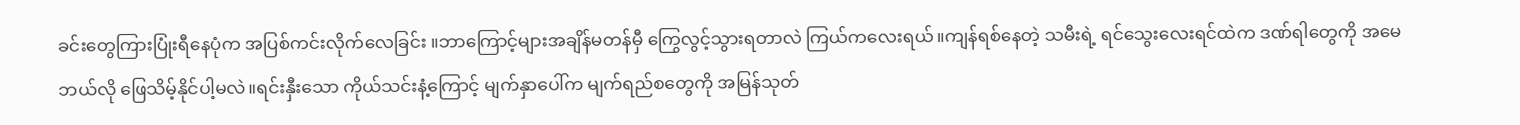ခင်းတွေကြားပြုံးရီနေပုံက အပြစ်ကင်းလိုက်လေခြင်း ။ဘာကြောင့်များအချိန်မတန်မှီ ကြွေလွင့်သွားရတာလဲ ကြယ်ကလေးရယ်။ကျန်ရစ်နေတဲ့ သမီးရဲ့ ရင်သွေးလေးရင်ထဲက ဒဏ်ရါတွေကို အမေ ဘယ်လို ဖြေသိမ့်နိုင်ပါ့မလဲ။ရင်းနှီးသော ကိုယ်သင်းနံ့ကြောင့် မျက်နှာပေါ်က မျက်ရည်စတွေကို အမြန်သုတ်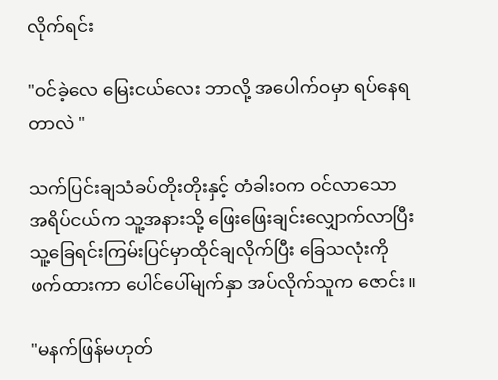လိုက်ရင်း

"ဝင်ခဲ့လေ မြေးငယ်လေး ဘာလို့ အပေါက်ဝမှာ ရပ်နေရတာလဲ "

သက်ပြင်းချသံခပ်တိုးတိုးနှင့် တံခါးဝက ဝင်လာသော အရိပ်ငယ်က သူ့အနားသို့ ဖြေးဖြေးချင်းလျှောက်လာပြီး သူ့ခြေရင်းကြမ်းပြင်မှာထိုင်ချလိုက်ပြီး ခြေသလုံးကို ဖက်ထားကာ ပေါင်ပေါ်မျက်နှာ အပ်လိုက်သူက ဇောင်း။

"မနက်ဖြန်မဟုတ်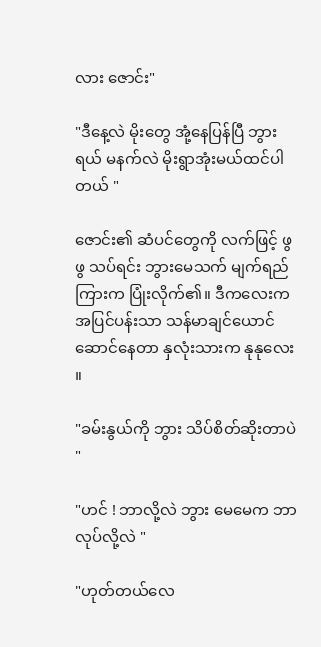လား ဇောင်း"

"ဒီနေ့လဲ မိုးတွေ အုံ့နေပြန်ပြီ ဘွားရယ် မနက်လဲ မိုးရွာအုံးမယ်ထင်ပါတယ် "

ဇောင်း၏ ဆံပင်တွေကို လက်ဖြင့် ဖွဖွ သပ်ရင်း ဘွားမေသက် မျက်ရည်ကြားက ပြုံးလိုက်၏။ ဒီကလေးက အပြင်ပန်းသာ သန်မာချင်ယောင်ဆောင်နေတာ နှလုံးသားက နုနုလေး ။

"ခမ်းနွယ်ကို ဘွား သိပ်စိတ်ဆိုးတာပဲ "

"ဟင် ! ဘာလို့လဲ ဘွား မေမေက ဘာလုပ်လို့လဲ "

"ဟုတ်တယ်လေ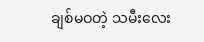ချစ်မဝတဲ့ သမီးလေး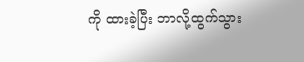ကို ထားခဲ့ပြီး ဘာလို့ထွက်သွား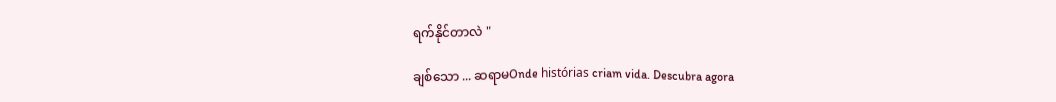ရက်နိုင်တာလဲ "

ချစ်သော ... ဆရာမOnde histórias criam vida. Descubra agora